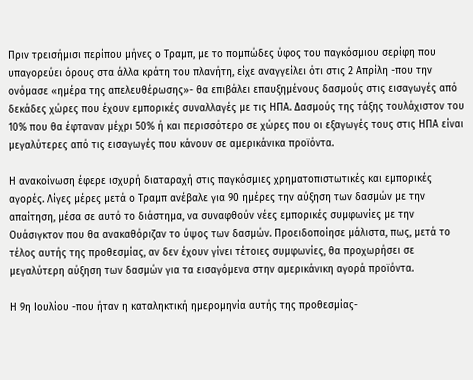Πριν τρεισήμισι περίπου μήνες ο Τραμπ, με το πομπώδες ύφος του παγκόσμιου σερίφη που υπαγορεύει όρους στα άλλα κράτη του πλανήτη, είχε αναγγείλει ότι στις 2 Απρίλη -που την ονόμασε «ημέρα της απελευθέρωσης»- θα επιβάλει επαυξημένους δασμούς στις εισαγωγές από δεκάδες χώρες που έχουν εμπορικές συναλλαγές με τις ΗΠΑ. Δασμούς της τάξης τουλάχιστον του 10% που θα έφταναν μέχρι 50% ή και περισσότερο σε χώρες που οι εξαγωγές τους στις ΗΠΑ είναι μεγαλύτερες από τις εισαγωγές που κάνουν σε αμερικάνικα προϊόντα.

Η ανακοίνωση έφερε ισχυρή διαταραχή στις παγκόσμιες χρηματοπιστωτικές και εμπορικές αγορές. Λίγες μέρες μετά ο Τραμπ ανέβαλε για 90 ημέρες την αύξηση των δασμών με την απαίτηση, μέσα σε αυτό το διάστημα, να συναφθούν νέες εμπορικές συμφωνίες με την Ουάσιγκτον που θα ανακαθόριζαν το ύψος των δασμών. Προειδοποίησε μάλιστα, πως, μετά το τέλος αυτής της προθεσμίας, αν δεν έχουν γίνει τέτοιες συμφωνίες, θα προχωρήσει σε μεγαλύτερη αύξηση των δασμών για τα εισαγόμενα στην αμερικάνικη αγορά προϊόντα.

Η 9η Ιουλίου -που ήταν η καταληκτική ημερομηνία αυτής της προθεσμίας-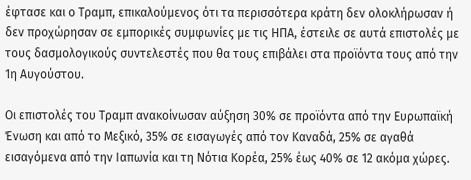έφτασε και ο Τραμπ, επικαλούμενος ότι τα περισσότερα κράτη δεν ολοκλήρωσαν ή δεν προχώρησαν σε εμπορικές συμφωνίες με τις ΗΠΑ, έστειλε σε αυτά επιστολές με τους δασμολογικούς συντελεστές που θα τους επιβάλει στα προϊόντα τους από την 1η Αυγούστου.

Οι επιστολές του Τραμπ ανακοίνωσαν αύξηση 30% σε προϊόντα από την Ευρωπαϊκή Ένωση και από το Μεξικό, 35% σε εισαγωγές από τον Καναδά, 25% σε αγαθά εισαγόμενα από την Ιαπωνία και τη Νότια Κορέα, 25% έως 40% σε 12 ακόμα χώρες.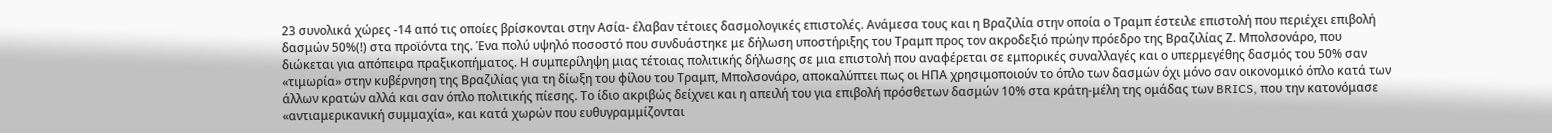23 συνολικά χώρες -14 από τις οποίες βρίσκονται στην Ασία- έλαβαν τέτοιες δασμολογικές επιστολές. Ανάμεσα τους και η Βραζιλία στην οποία ο Τραμπ έστειλε επιστολή που περιέχει επιβολή δασμών 50%(!) στα προϊόντα της. Ένα πολύ υψηλό ποσοστό που συνδυάστηκε με δήλωση υποστήριξης του Τραμπ προς τον ακροδεξιό πρώην πρόεδρο της Βραζιλίας Ζ. Μπολσονάρο, που διώκεται για απόπειρα πραξικοπήματος. Η συμπερίληψη μιας τέτοιας πολιτικής δήλωσης σε μια επιστολή που αναφέρεται σε εμπορικές συναλλαγές και ο υπερμεγέθης δασμός του 50% σαν «τιμωρία» στην κυβέρνηση της Βραζιλίας για τη δίωξη του φίλου του Τραμπ, Μπολσονάρο, αποκαλύπτει πως οι ΗΠΑ χρησιμοποιούν το όπλο των δασμών όχι μόνο σαν οικονομικό όπλο κατά των άλλων κρατών αλλά και σαν όπλο πολιτικής πίεσης. Το ίδιο ακριβώς δείχνει και η απειλή του για επιβολή πρόσθετων δασμών 10% στα κράτη-μέλη της ομάδας των BRICS, που την κατονόμασε «αντιαμερικανική συμμαχία», και κατά χωρών που ευθυγραμμίζονται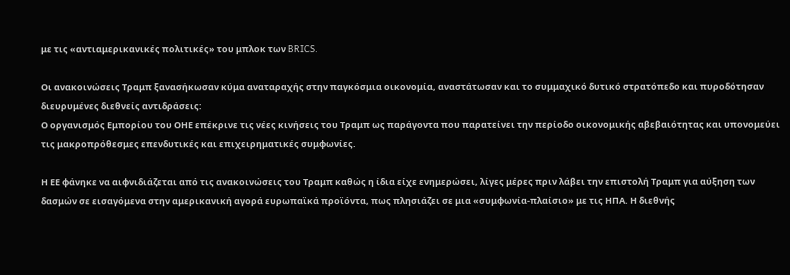με τις «αντιαμερικανικές πολιτικές» του μπλοκ των BRICS.

Οι ανακοινώσεις Τραμπ ξανασήκωσαν κύμα αναταραχής στην παγκόσμια οικονομία, αναστάτωσαν και το συμμαχικό δυτικό στρατόπεδο και πυροδότησαν διευρυμένες διεθνείς αντιδράσεις:
Ο οργανισμός Εμπορίου του ΟΗΕ επέκρινε τις νέες κινήσεις του Τραμπ ως παράγοντα που παρατείνει την περίοδο οικονομικής αβεβαιότητας και υπονομεύει τις μακροπρόθεσμες επενδυτικές και επιχειρηματικές συμφωνίες.

Η ΕΕ φάνηκε να αιφνιδιάζεται από τις ανακοινώσεις του Τραμπ καθώς η ίδια είχε ενημερώσει, λίγες μέρες πριν λάβει την επιστολή Τραμπ για αύξηση των δασμών σε εισαγόμενα στην αμερικανική αγορά ευρωπαϊκά προϊόντα, πως πλησιάζει σε μια «συμφωνία-πλαίσιο» με τις ΗΠΑ. Η διεθνής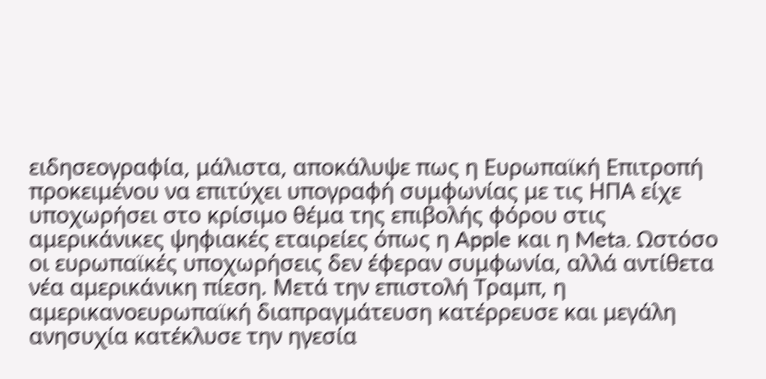ειδησεογραφία, μάλιστα, αποκάλυψε πως η Ευρωπαϊκή Επιτροπή προκειμένου να επιτύχει υπογραφή συμφωνίας με τις ΗΠΑ είχε υποχωρήσει στο κρίσιμο θέμα της επιβολής φόρου στις αμερικάνικες ψηφιακές εταιρείες όπως η Apple και η Meta. Ωστόσο οι ευρωπαϊκές υποχωρήσεις δεν έφεραν συμφωνία, αλλά αντίθετα νέα αμερικάνικη πίεση. Μετά την επιστολή Τραμπ, η αμερικανοευρωπαϊκή διαπραγμάτευση κατέρρευσε και μεγάλη ανησυχία κατέκλυσε την ηγεσία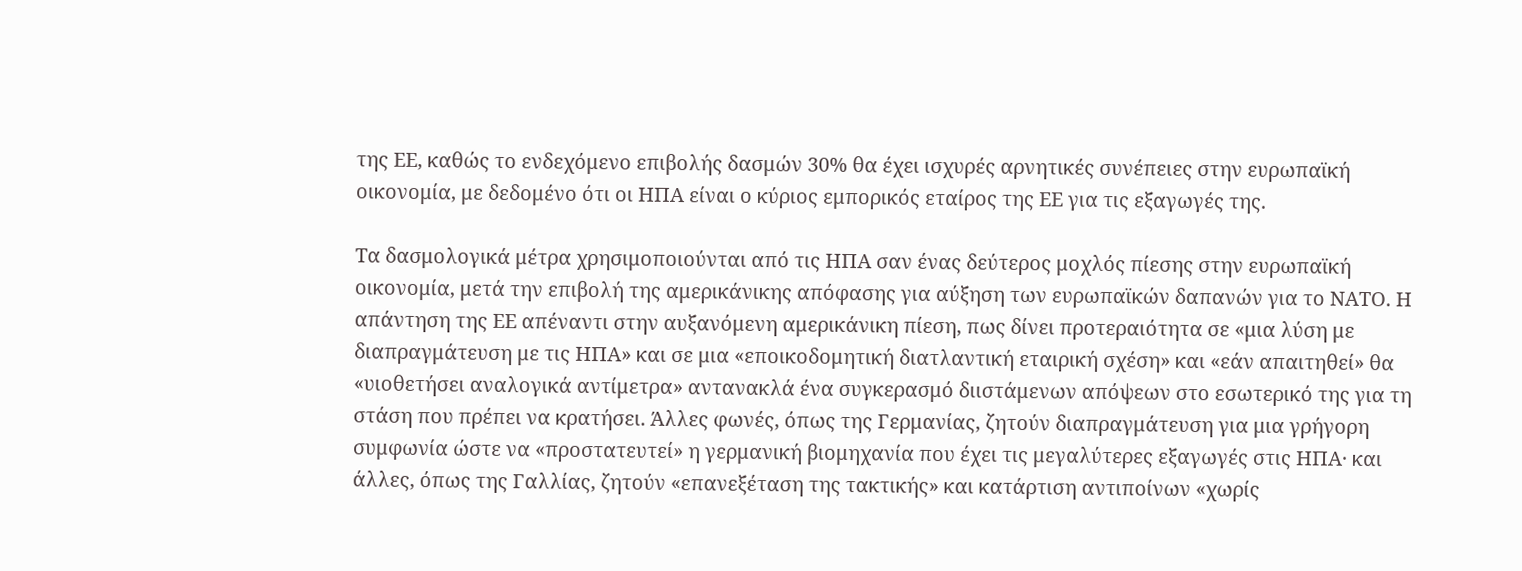της ΕΕ, καθώς το ενδεχόμενο επιβολής δασμών 30% θα έχει ισχυρές αρνητικές συνέπειες στην ευρωπαϊκή οικονομία, με δεδομένο ότι οι ΗΠΑ είναι ο κύριος εμπορικός εταίρος της ΕΕ για τις εξαγωγές της.

Τα δασμολογικά μέτρα χρησιμοποιούνται από τις ΗΠΑ σαν ένας δεύτερος μοχλός πίεσης στην ευρωπαϊκή οικονομία, μετά την επιβολή της αμερικάνικης απόφασης για αύξηση των ευρωπαϊκών δαπανών για το ΝΑΤΟ. Η απάντηση της ΕΕ απέναντι στην αυξανόμενη αμερικάνικη πίεση, πως δίνει προτεραιότητα σε «μια λύση με διαπραγμάτευση με τις ΗΠΑ» και σε μια «εποικοδομητική διατλαντική εταιρική σχέση» και «εάν απαιτηθεί» θα «υιοθετήσει αναλογικά αντίμετρα» αντανακλά ένα συγκερασμό διιστάμενων απόψεων στο εσωτερικό της για τη στάση που πρέπει να κρατήσει. Άλλες φωνές, όπως της Γερμανίας, ζητούν διαπραγμάτευση για μια γρήγορη συμφωνία ώστε να «προστατευτεί» η γερμανική βιομηχανία που έχει τις μεγαλύτερες εξαγωγές στις ΗΠΑ· και άλλες, όπως της Γαλλίας, ζητούν «επανεξέταση της τακτικής» και κατάρτιση αντιποίνων «χωρίς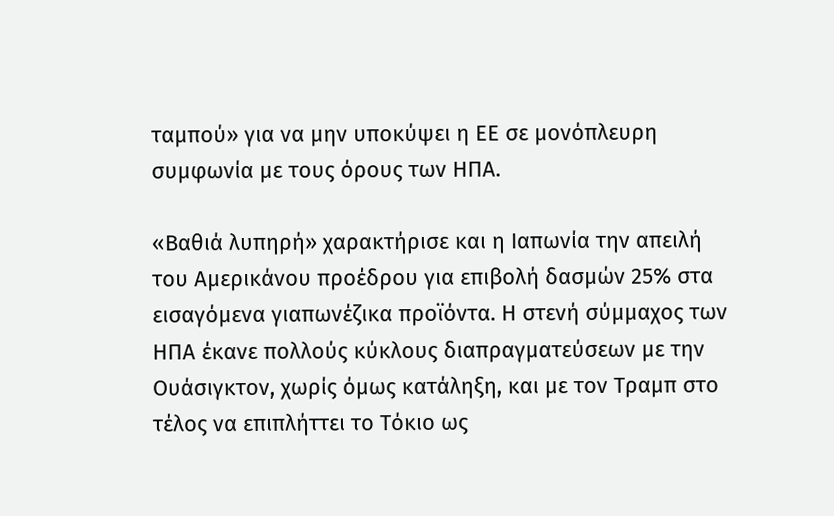ταμπού» για να μην υποκύψει η ΕΕ σε μονόπλευρη συμφωνία με τους όρους των ΗΠΑ.

«Βαθιά λυπηρή» χαρακτήρισε και η Ιαπωνία την απειλή του Αμερικάνου προέδρου για επιβολή δασμών 25% στα εισαγόμενα γιαπωνέζικα προϊόντα. Η στενή σύμμαχος των ΗΠΑ έκανε πολλούς κύκλους διαπραγματεύσεων με την Ουάσιγκτον, χωρίς όμως κατάληξη, και με τον Τραμπ στο τέλος να επιπλήττει το Τόκιο ως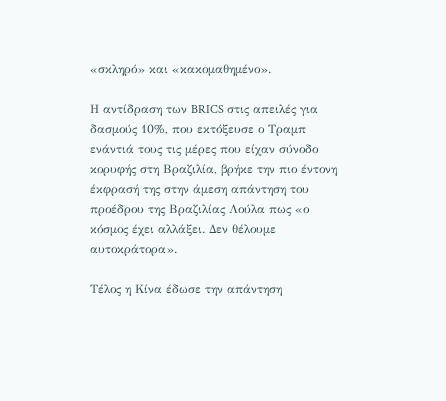«σκληρό» και «κακομαθημένο».

Η αντίδραση των BRICS στις απειλές για δασμούς 10%, που εκτόξευσε ο Τραμπ ενάντιά τους τις μέρες που είχαν σύνοδο κορυφής στη Βραζιλία, βρήκε την πιο έντονη έκφρασή της στην άμεση απάντηση του προέδρου της Βραζιλίας Λούλα πως «ο κόσμος έχει αλλάξει. Δεν θέλουμε αυτοκράτορα».

Τέλος η Κίνα έδωσε την απάντηση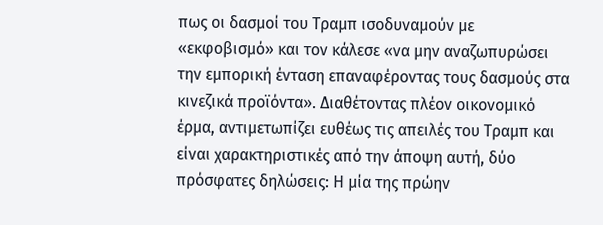πως οι δασμοί του Τραμπ ισοδυναμούν με «εκφοβισμό» και τον κάλεσε «να μην αναζωπυρώσει την εμπορική ένταση επαναφέροντας τους δασμούς στα κινεζικά προϊόντα». Διαθέτοντας πλέον οικονομικό έρμα, αντιμετωπίζει ευθέως τις απειλές του Τραμπ και είναι χαρακτηριστικές από την άποψη αυτή, δύο πρόσφατες δηλώσεις: Η μία της πρώην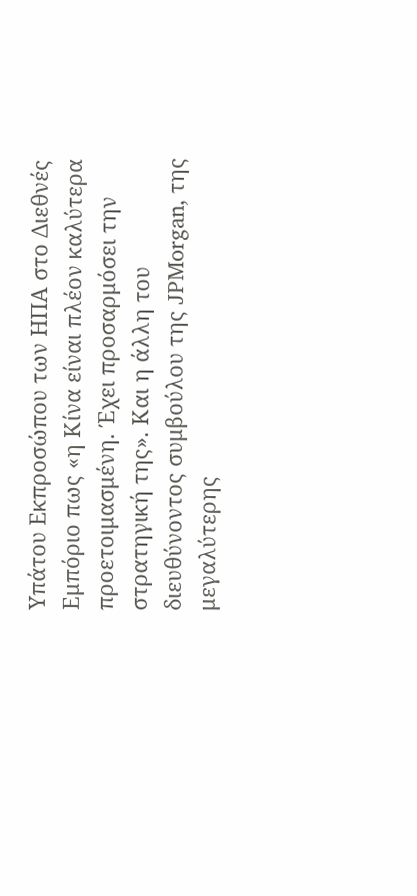Υπάτου Εκπροσώπου των ΗΠΑ στο Διεθνές Εμπόριο πως «η Κίνα είναι πλέον καλύτερα προετοιμασμένη. Έχει προσαρμόσει την στρατηγική της». Και η άλλη του διευθύνοντος συμβούλου της JPMorgan, της μεγαλύτερης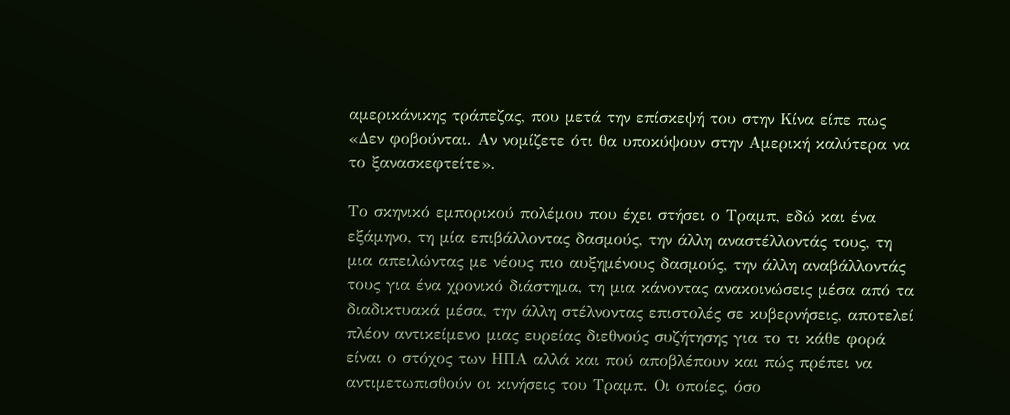αμερικάνικης τράπεζας, που μετά την επίσκεψή του στην Κίνα είπε πως «Δεν φοβούνται. Αν νομίζετε ότι θα υποκύψουν στην Αμερική καλύτερα να το ξανασκεφτείτε».

Το σκηνικό εμπορικού πολέμου που έχει στήσει ο Τραμπ, εδώ και ένα εξάμηνο, τη μία επιβάλλοντας δασμούς, την άλλη αναστέλλοντάς τους, τη μια απειλώντας με νέους πιο αυξημένους δασμούς, την άλλη αναβάλλοντάς τους για ένα χρονικό διάστημα, τη μια κάνοντας ανακοινώσεις μέσα από τα διαδικτυακά μέσα, την άλλη στέλνοντας επιστολές σε κυβερνήσεις, αποτελεί πλέον αντικείμενο μιας ευρείας διεθνούς συζήτησης για το τι κάθε φορά είναι ο στόχος των ΗΠΑ αλλά και πού αποβλέπουν και πώς πρέπει να αντιμετωπισθούν οι κινήσεις του Τραμπ. Οι οποίες, όσο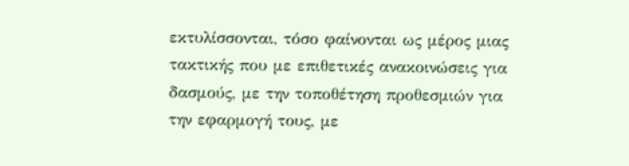εκτυλίσσονται, τόσο φαίνονται ως μέρος μιας τακτικής που με επιθετικές ανακοινώσεις για δασμούς, με την τοποθέτηση προθεσμιών για την εφαρμογή τους, με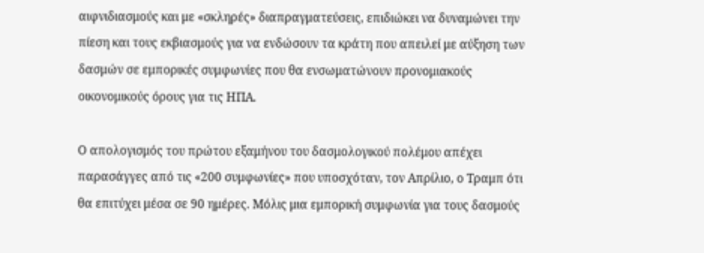αιφνιδιασμούς και με «σκληρές» διαπραγματεύσεις, επιδιώκει να δυναμώνει την πίεση και τους εκβιασμούς για να ενδώσουν τα κράτη που απειλεί με αύξηση των δασμών σε εμπορικές συμφωνίες που θα ενσωματώνουν προνομιακούς οικονομικούς όρους για τις ΗΠΑ.

Ο απολογισμός του πρώτου εξαμήνου του δασμολογικού πολέμου απέχει παρασάγγες από τις «200 συμφωνίες» που υποσχόταν, τον Απρίλιο, ο Τραμπ ότι θα επιτύχει μέσα σε 90 ημέρες. Μόλις μια εμπορική συμφωνία για τους δασμούς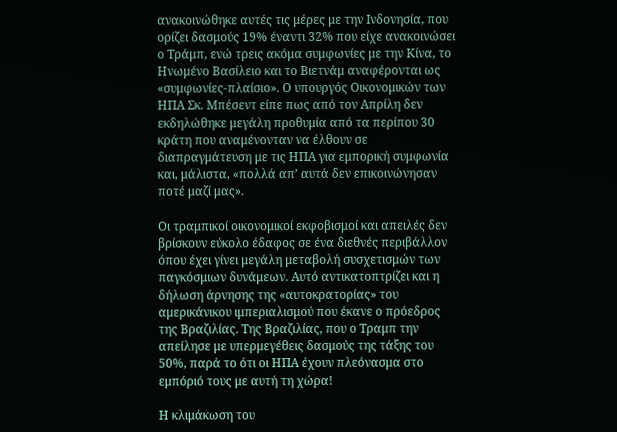ανακοινώθηκε αυτές τις μέρες με την Ινδονησία, που ορίζει δασμούς 19% έναντι 32% που είχε ανακοινώσει ο Τράμπ, ενώ τρεις ακόμα συμφωνίες με την Κίνα, το Ηνωμένο Βασίλειο και το Βιετνάμ αναφέρονται ως «συμφωνίες-πλαίσιο». Ο υπουργός Οικονομικών των ΗΠΑ Σκ. Μπέσεντ είπε πως από τον Απρίλη δεν εκδηλώθηκε μεγάλη προθυμία από τα περίπου 30 κράτη που αναμένονταν να έλθουν σε διαπραγμάτευση με τις ΗΠΑ για εμπορική συμφωνία και, μάλιστα, «πολλά απ’ αυτά δεν επικοινώνησαν ποτέ μαζί μας».

Οι τραμπικοί οικονομικοί εκφοβισμοί και απειλές δεν βρίσκουν εύκολο έδαφος σε ένα διεθνές περιβάλλον όπου έχει γίνει μεγάλη μεταβολή συσχετισμών των παγκόσμιων δυνάμεων. Αυτό αντικατοπτρίζει και η δήλωση άρνησης της «αυτοκρατορίας» του αμερικάνικου ιμπεριαλισμού που έκανε ο πρόεδρος της Βραζιλίας. Της Βραζιλίας, που ο Τραμπ την απείλησε με υπερμεγέθεις δασμούς της τάξης του 50%, παρά το ότι οι ΗΠΑ έχουν πλεόνασμα στο εμπόριό τους με αυτή τη χώρα!

Η κλιμάκωση του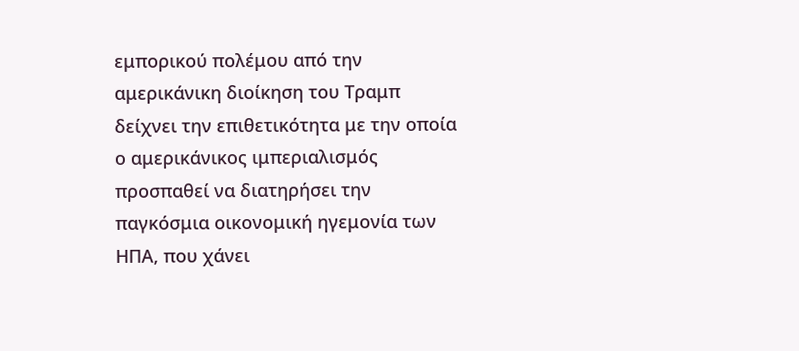εμπορικού πολέμου από την αμερικάνικη διοίκηση του Τραμπ δείχνει την επιθετικότητα με την οποία ο αμερικάνικος ιμπεριαλισμός προσπαθεί να διατηρήσει την παγκόσμια οικονομική ηγεμονία των ΗΠΑ, που χάνει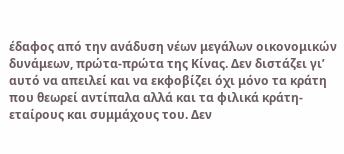έδαφος από την ανάδυση νέων μεγάλων οικονομικών δυνάμεων, πρώτα-πρώτα της Κίνας. Δεν διστάζει γι’ αυτό να απειλεί και να εκφοβίζει όχι μόνο τα κράτη που θεωρεί αντίπαλα αλλά και τα φιλικά κράτη-εταίρους και συμμάχους του. Δεν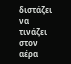διστάζει να τινάζει στον αέρα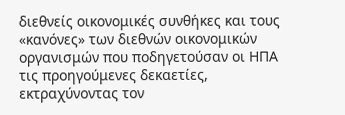διεθνείς οικονομικές συνθήκες και τους «κανόνες» των διεθνών οικονομικών οργανισμών που ποδηγετούσαν οι ΗΠΑ τις προηγούμενες δεκαετίες, εκτραχύνοντας τον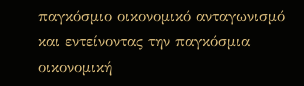παγκόσμιο οικονομικό ανταγωνισμό και εντείνοντας την παγκόσμια οικονομική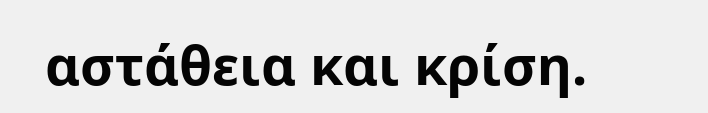αστάθεια και κρίση.